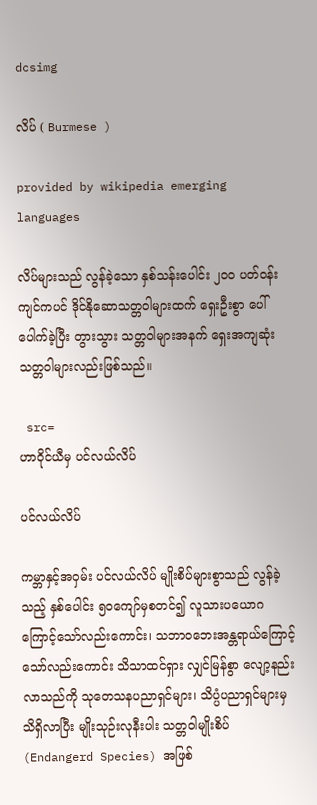dcsimg

လိပ် ( Burmese )

provided by wikipedia emerging languages

လိပ်များသည် လွန်ခဲ့သော နှစ်သန်းပေါင်း ၂၀၀ ပတ်ဝန်းကျင်ကပင် ဒိုင်နိုဆောသတ္တဝါများထက် ရှေးဦးစွာ ပေါ်ပေါက်ခဲ့ပြီး တွားသွား သတ္တဝါများအနက် ရှေးအကျဆုံး သတ္တဝါများလည်းဖြစ်သည်။

 src=
ဟာဝိုင်ယီမှ ပင်လယ်လိပ်

ပင်လယ်လိပ်

ကမ္ဘာနှင့်အဝှမ်း ပင်လယ်လိပ် မျိုးစိပ်များစွာသည် လွန်ခဲ့သည့် နှစ်ပေါင်း ၅ဝကျော်မှစတင်၍ လူသားပယောဂကြောင့်သော်လည်းကောင်း၊ သဘာဝဘေးအန္တရာယ်ကြောင့်သော်လည်းကောင်း သိသာထင်ရှား လျှင်မြန်စွာ လျော့နည်းလာသည်ကို သုတေသနပညာရှင်များ၊ သိပ္ပံပညာရှင်များမှ သိရှိလာပြီး မျိုးသုဉ်းလုနီးပါး သတ္တဝါမျိုးစိပ် (Endangerd Species) အဖြစ်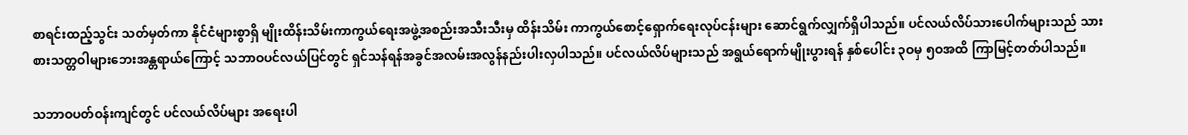စာရင်းထည့်သွင်း သတ်မှတ်ကာ နိုင်ငံများစွာရှိ မျိုးထိန်းသိမ်းကာကွယ်ရေးအဖွဲ့အစည်းအသီးသီးမှ ထိန်းသိမ်း ကာကွယ်စောင့်ရှောက်ရေးလုပ်ငန်းများ ဆောင်ရွက်လျှက်ရှိပါသည်။ ပင်လယ်လိပ်သားပေါက်များသည် သားစားသတ္တဝါများဘေးအန္တရာယ်ကြောင့် သဘာဝပင်လယ်ပြင်တွင် ရှင်သန်ရန်အခွင်အလမ်းအလွန်နည်းပါးလှပါသည်။ ပင်လယ်လိပ်များသည် အရွယ်ရောက်မျိုးပွားရန် နှစ်ပေါင်း ၃ဝမှ ၅ဝအထိ ကြာမြင့်တတ်ပါသည်။

သဘာဝပတ်ဝန်းကျင်တွင် ပင်လယ်လိပ်များ အရေးပါ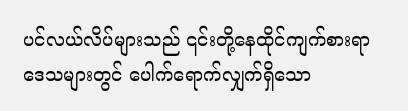ပင်လယ်လိပ်များသည် ၎င်းတို့နေထိုင်ကျက်စားရာ ဒေသများတွင် ပေါက်ရောက်လျှက်ရှိသော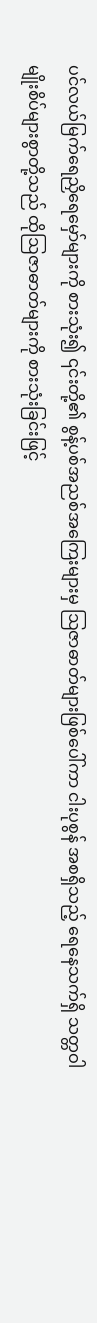ပင်လယ်မြက်ရေညှိရေမှော်များကို စားသုံး၍ ၎င်းတို့၏ စွန့်ပစ်အညစ်အကြေးများမှ ဩဇာဓာတ်များဖြစ်ပေါ်ကာ ငါးပုစွန် အစရှိသည့် ရေနေသက်ရှိ သတ္တဝါမျိုးစိပ်များစွာတို့သည် ထိုဩဇာဓာတ်များကို စားသုံးခြင်းဖြင့်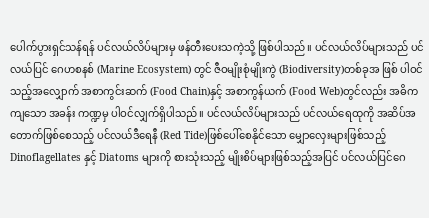ပေါက်ပွားရှင်သန်ရန် ပင်လယ်လိပ်များမှ ဖန်တီးပေးသကဲ့သို့ ဖြစ်ပါသည်။ ပင်လယ်လိပ်များသည် ပင်လယ်ပြင် ဂေဟစနစ် (Marine Ecosystem) တွင် ဇီဝမျိုးစုံမျိုးကွဲ (Biodiversity)တစ်ခုအ ဖြစ် ပါဝင်သည့်အလျှောက် အစာကွင်းဆက် (Food Chain)နှင့် အစာကွန်ယက် (Food Web)တွင်လည်း အဓိကကျသော အခန်း ကဏ္ဍမှ ပါဝင်လျှက်ရှိပါသည်။ ပင်လယ်လိပ်များသည် ပင်လယ်ရေထုကို အဆိပ်အတောက်ဖြစ်စေသည့် ပင်လယ်ဒီရေနီ (Red Tide)ဖြစ်ပေါ်စေနိုင်သော မျှောလှေးများဖြစ်သည့် Dinoflagellates နှင့် Diatoms များကို စားသုံးသည့် မျိုးစိပ်များဖြစ်သည့်အပြင် ပင်လယ်ပြင်ဂေ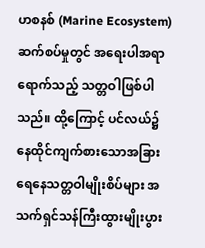ဟစနစ် (Marine Ecosystem) ဆက်စပ်မှုတွင် အရေးပါအရာရောက်သည့် သတ္တဝါဖြစ်ပါသည်။ ထို့ကြောင့် ပင်လယ်၌ နေထိုင်ကျက်စားသောအခြားရေနေသတ္တဝါမျိုးစိပ်များ အသက်ရှင်သန်ကြီးထွားမျိုးပွား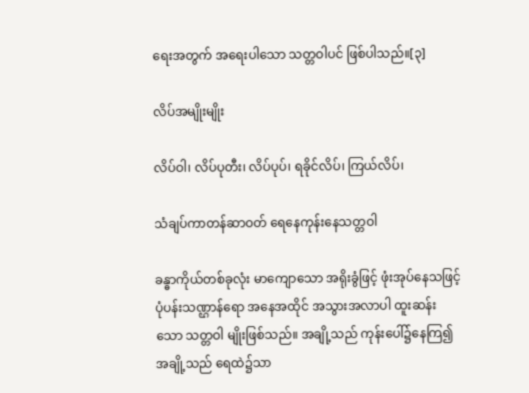ရေးအတွက် အရေးပါသော သတ္တဝါပင် ဖြစ်ပါသည်။[၃]

လိပ်အမျိုးမျိုး

လိပ်ဝါ၊ လိပ်ပုတီး၊ လိပ်ပုပ်၊ ရခိုင်လိပ်၊ ကြယ်လိပ်၊

သံချပ်ကာတန်ဆာဝတ် ရေနေကုန်းနေသတ္တဝါ

ခန္ဓာကိုယ်တစ်ခုလုံး မာကျောသော အရိုးခွံဖြင့် ဖုံးအုပ်နေသဖြင့် ပုံပန်းသဏ္ဌာန်ရော အနေအထိုင် အသွားအလာပါ ထူးဆန်းသော သတ္တဝါ မျိုးဖြစ်သည်။ အချို့သည် ကုန်းပေါ်၌နေကြ၍ အချို့သည် ရေထဲ၌သာ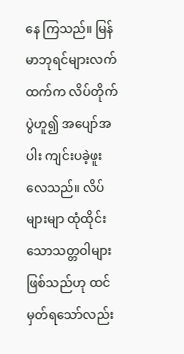နေ ကြသည်။ မြန်မာဘုရင်များလက်ထက်က လိပ်တိုက်ပွဲဟူ၍ အပျော်အပါး ကျင်းပခဲ့ဖူးလေသည်။ လိပ်များမျာ ထုံထိုင်းသောသတ္တဝါများဖြစ်သည်ဟု ထင်မှတ်ရသော်လည်း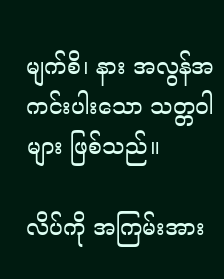မျက်စိ၊ နား အလွန်အကင်းပါးသော သတ္တဝါများ ဖြစ်သည်။

လိပ်ကို အကြမ်းအား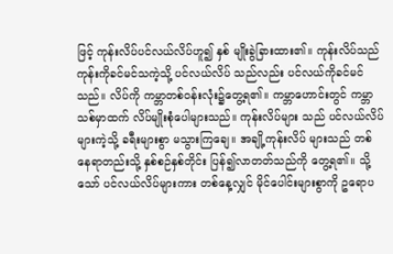ဖြင့် ကုန်းလိပ်ပင်လယ်လိပ်ဟူ၍ နှစ် မျိုးခွဲခြားထား၏။ ကုန်းလိပ်သည် ကုန်းကိုခင်မင်သကဲ့သို့ ပင်လယ်လိပ် သည်လည်း ပင်လယ်ကိုခင်မင်သည်။ လိပ်ကို ကမ္ဘာတစ်ဝန်းလုံး၌တွေ့ရ၏။ ကမ္ဘာဟောင်းတွင် ကမ္ဘာသစ်မှာထက် လိပ်မျိုးစုံပေါများသည်။ ကုန်းလိပ်များ သည် ပင်လယ်လိပ်များကဲ့သို့ ခရီးများစွာ မသွားကြချေ။ အချို့ကုန်းလိပ် များသည် တစ်နေရာတည်းသို့ နှစ်စဉ်နှစ်တိုင်း ပြန်၍လာတတ်သည်ကို တွေ့ရ၏။ သို့သော် ပင်လယ်လိပ်များကား တစ်နေ့လျှင် မိုင်ပေါင်းများစွာကို ဥရောပ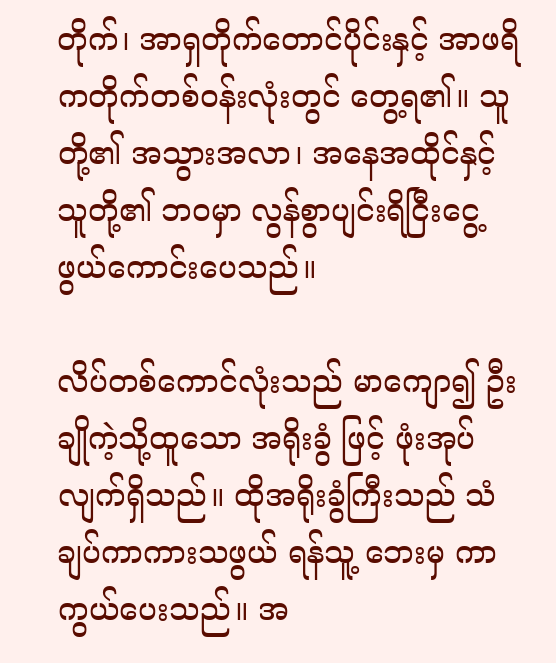တိုက်၊ အာရှတိုက်တောင်ပိုင်းနှင့် အာဖရိကတိုက်တစ်ဝန်းလုံးတွင် တွေ့ရ၏။ သူတို့၏ အသွားအလာ၊ အနေအထိုင်နှင့် သူတို့၏ ဘဝမှာ လွန်စွာပျင်းရိငြီးငွေ့ဖွယ်ကောင်းပေသည်။

လိပ်တစ်ကောင်လုံးသည် မာကျော၍ ဦးချိုကဲ့သို့ထူသော အရိုးခွံ ဖြင့် ဖုံးအုပ်လျက်ရှိသည်။ ထိုအရိုးခွံကြီးသည် သံချပ်ကာကားသဖွယ် ရန်သူ့ ဘေးမှ ကာကွယ်ပေးသည်။ အ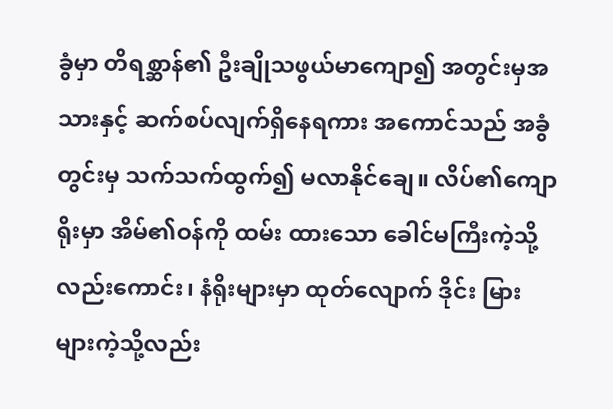ခွံမှာ တိရစ္ဆာန်၏ ဦးချိုသဖွယ်မာကျော၍ အတွင်းမှအသားနှင့် ဆက်စပ်လျက်ရှိနေရကား အကောင်သည် အခွံတွင်းမှ သက်သက်ထွက်၍ မလာနိုင်ချေ။ လိပ်၏ကျောရိုးမှာ အိမ်၏ဝန်ကို ထမ်း ထားသော ခေါင်မကြီးကဲ့သို့လည်းကောင်း၊ နံရိုးများမှာ ထုတ်လျောက် ဒိုင်း မြားများကဲ့သို့လည်း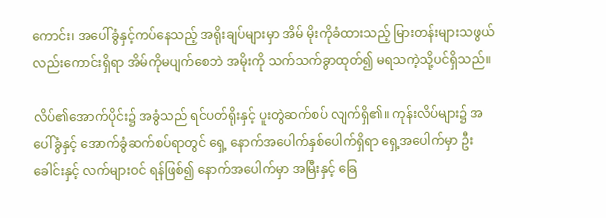ကောင်း၊ အပေါ်ခွံနှင့်ကပ်နေသည့် အရိုးချပ်များမှာ အိမ် မိုးကိုခံထားသည့် မြားတန်းများသဖွယ်လည်းကောင်းရှိရာ အိမ်ကိုမပျက်စေဘဲ အမိုးကို သက်သက်ခွာထုတ်၍ မရသကဲ့သို့ပင်ရှိသည်။

လိပ်၏အောက်ပိုင်း၌ အခွံသည် ရင်ပတ်ရိုးနှင့် ပူးတွဲဆက်စပ် လျက်ရှိ၏။ ကုန်းလိပ်များ၌ အပေါ်ခွံနှင့် အောက်ခွံဆက်စပ်ရာတွင် ရှေ့ နောက်အပေါက်နှစ်ပေါက်ရှိရာ ရှေ့အပေါက်မှာ ဦးခေါင်းနှင့် လက်များဝင် ရန်ဖြစ်၍ နောက်အပေါက်မှာ အမြီးနှင့် ခြေ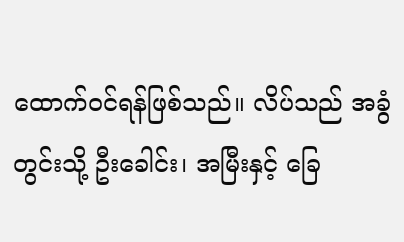ထောက်ဝင်ရန်ဖြစ်သည်။ လိပ်သည် အခွံတွင်းသို့ ဦးခေါင်း၊ အမြီးနှင့် ခြေ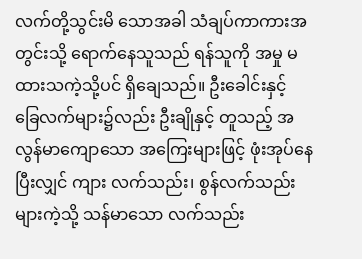လက်တို့သွင်းမိ သောအခါ သံချပ်ကာကားအတွင်းသို့ ရောက်နေသူသည် ရန်သူကို အမှု မထားသကဲ့သို့ပင် ရှိချေသည်။ ဦးခေါင်းနှင့် ခြေလက်များ၌လည်း ဦးချိုနှင့် တူသည့် အလွန်မာကျောသော အကြေးများဖြင့် ဖုံးအုပ်နေပြီးလျှင် ကျား လက်သည်း၊ စွန်လက်သည်းများကဲ့သို့ သန်မာသော လက်သည်း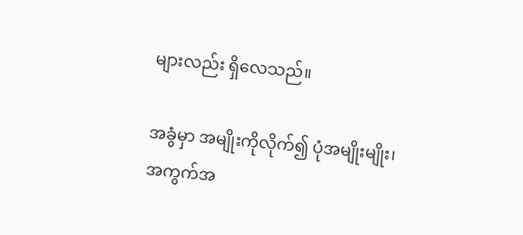များလည်း ရှိလေသည်။

အခွံမှာ အမျိုးကိုလိုက်၍ ပုံအမျိုးမျိုး၊ အကွက်အ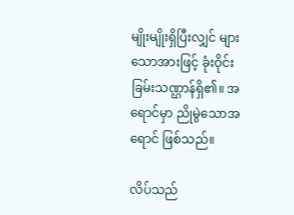မျိုးမျိုးရှိပြီးလျှင် များသောအားဖြင့် ခုံးဝိုင်းခြမ်းသဏ္ဌာန်ရှိ၏။ အရောင်မှာ ညိုမွဲသောအရောင် ဖြစ်သည်။

လိပ်သည်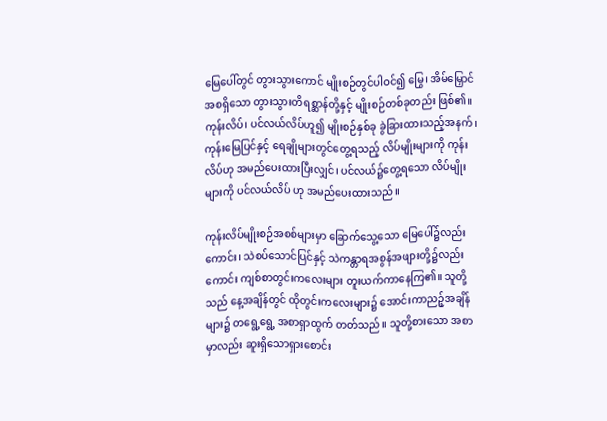မြေပေါ်တွင် တွားသွားကောင် မျိုးစဉ်တွင်ပါဝင်၍ မြွေ၊ အိမ်မြှောင် အစရှိသော တွားသွားတိရစ္ဆာန်တို့နှင့် မျိုးစဉ်တစ်ခုတည်း ဖြစ်၏။ ကုန်းလိပ်၊ ပင်လယ်လိပ်ဟူ၍ မျိုးစဉ်နှစ်ခု ခွဲခြားထားသည့်အနက်၊ ကုန်းမြေပြင်နှင့် ရေချိုများတွင်တွေ့ရသည့် လိပ်မျိုးများကို ကုန်းလိပ်ဟု အမည်ပေးထားပြီးလျှင်၊ ပင်လယ်၌တွေ့ရသော လိပ်မျိုးများကို ပင်လယ်လိပ် ဟု အမည်ပေးထားသည်။

ကုန်းလိပ်မျိုးစဉ်အစစ်များမှာ ခြောက်သွေ့သော မြေပေါ်၌လည်း ကောင်း၊ သဲစပ်သောင်ပြင်နှင့် သဲကန္တာရအစွန်အဖျားတို့၌လည်းကောင်း ကျစ်စာတွင်းကလေးများ တူးယက်ကာနေကြ၏။ သူတို့သည် နေ့အချိန်တွင် ထိုတွင်းကလေးများ၌ အောင်းကာညဉ့်အချိန်များ၌ တရွေ့ရွေ့ အစာရှာထွက် တတ်သည်။ သူတို့စားသော အစာမှာလည်း ဆူးရှိသောရှားစောင်း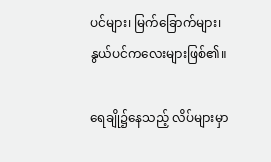ပင်များ၊ မြက်ခြောက်များ၊ နွယ်ပင်ကလေးများဖြစ်၏။

ရေချို၌နေသည့် လိပ်များမှာ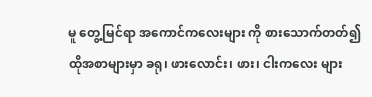မူ တွေ့မြင်ရာ အကောင်ကလေးများ ကို စားသောက်တတ်၍ ထိုအစာများမှာ ခရု၊ ဖားလောင်း၊ ဖား၊ ငါးကလေး များ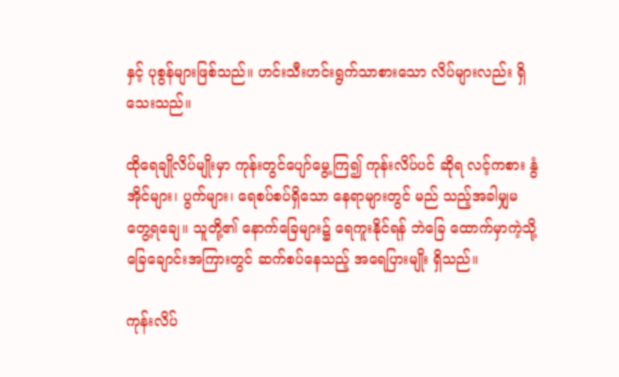နှင့် ပုစွန်များဖြစ်သည်။ ဟင်းသီးဟင်းရွက်သာစားသော လိပ်များလည်း ရှိသေးသည်။

ထိုရေချိုလိပ်မျိုးမှာ ကုန်းတွင်ပျော်မွေ့ကြ၍ ကုန်းလိပ်ပင် ဆိုရ လင့်ကစား နွံအိုင်များ၊ ပွက်များ၊ ရေစပ်စပ်ရှိသော နေရာများတွင် မည် သည့်အခါမျှမတွေ့ရချေ။ သူတို့၏ နောက်ခြေများ၌ ရေကူးနိုင်ရန် ဘဲခြေ ထောက်မှာကဲ့သို့ ခြေချောင်းအကြားတွင် ဆက်စပ်နေသည့် အရေပြားမျိုး ရှိသည်။

ကုန်းလိပ်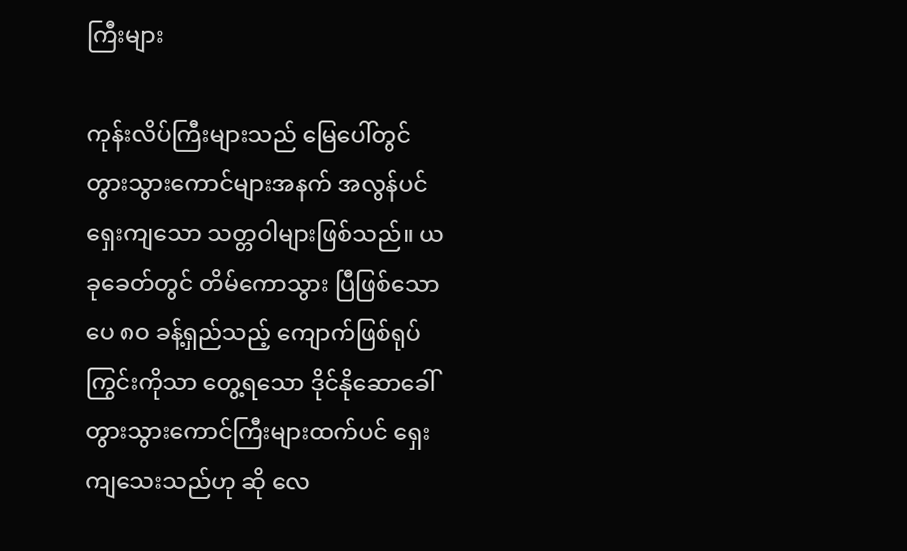ကြီးများ

ကုန်းလိပ်ကြီးများသည် မြေပေါ်တွင် တွားသွားကောင်များအနက် အလွန်ပင်ရှေးကျသော သတ္တဝါများဖြစ်သည်။ ယခုခေတ်တွင် တိမ်ကောသွား ပြီဖြစ်သော ပေ ၈ဝ ခန့်ရှည်သည့် ကျောက်ဖြစ်ရုပ်ကြွင်းကိုသာ တွေ့ရသော ဒိုင်နိုဆောခေါ် တွားသွားကောင်ကြီးများထက်ပင် ရှေးကျသေးသည်ဟု ဆို လေ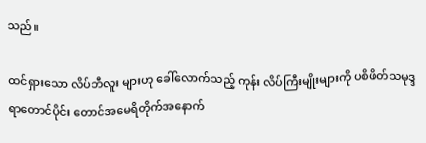သည်။

ထင်ရှားသော လိပ်ဘီလူး များဟု ခေါ်လောက်သည့် ကုန်း လိပ်ကြီးမျိုးများကို ပစိဖိတ်သမုဒ္ဒရာတောင်ပိုင်း တောင်အမေရိတိုက်အနောက်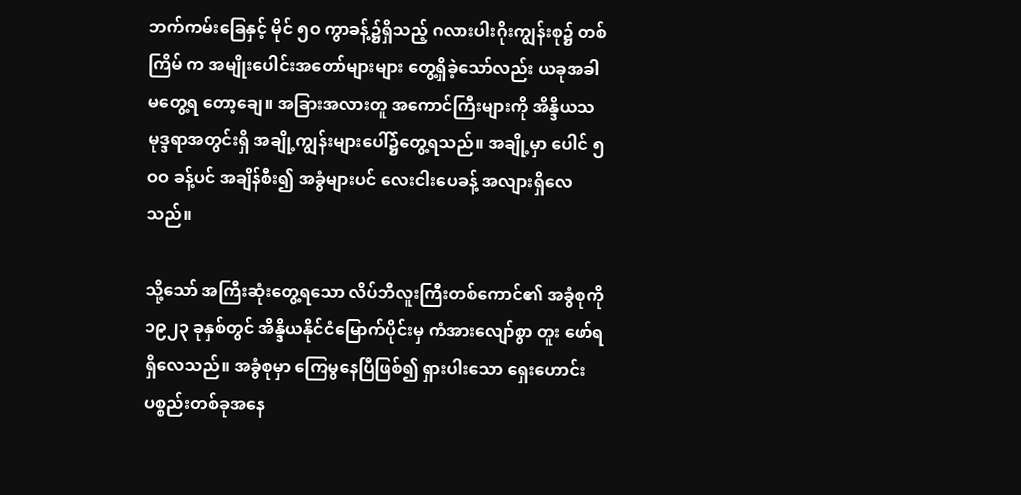ဘက်ကမ်းခြေနှင့် မိုင် ၅ဝ ကွာခန့်၌ရှိသည့် ဂလားပါးဂိုးကျွန်းစု၌ တစ်ကြိမ် က အမျိုးပေါင်းအတော်များများ တွေ့ရှိခဲ့သော်လည်း ယခုအခါ မတွေ့ရ တော့ချေ။ အခြားအလားတူ အကောင်ကြီးများကို အိန္ဒိယသမုဒ္ဒရာအတွင်းရှိ အချို့ကျွန်းများပေါ်၌တွေ့ရသည်။ အချို့မှာ ပေါင် ၅ဝဝ ခန့်ပင် အချိန်စီး၍ အခွံများပင် လေးငါးပေခန့် အလျားရှိလေသည်။

သို့သော် အကြီးဆုံးတွေ့ရသော လိပ်ဘီလူးကြီးတစ်ကောင်၏ အခွံစုကို ၁၉၂၃ ခုနှစ်တွင် အိန္ဒိယနိုင်ငံမြောက်ပိုင်းမှ ကံအားလျော်စွာ တူး ဖော်ရရှိလေသည်။ အခွံစုမှာ ကြေမွနေပြီဖြစ်၍ ရှားပါးသော ရှေးဟောင်း ပစ္စည်းတစ်ခုအနေ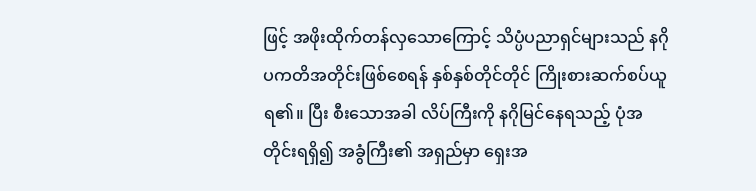ဖြင့် အဖိုးထိုက်တန်လှသောကြောင့် သိပ္ပံပညာရှင်များသည် နဂိုပကတိအတိုင်းဖြစ်စေရန် နှစ်နှစ်တိုင်တိုင် ကြိုးစားဆက်စပ်ယူရ၏။ ပြီး စီးသောအခါ လိပ်ကြီးကို နဂိုမြင်နေရသည့် ပုံအတိုင်းရရှိ၍ အခွံကြီး၏ အရှည်မှာ ရှေးအ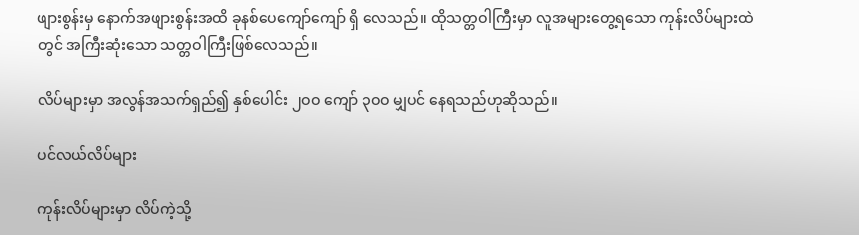ဖျားစွန်းမှ နောက်အဖျားစွန်းအထိ ခုနစ်ပေကျော်ကျော် ရှိ လေသည်။ ထိုသတ္တဝါကြီးမှာ လူအများတွေ့ရသော ကုန်းလိပ်များထဲတွင် အကြီးဆုံးသော သတ္တဝါကြီးဖြစ်လေသည်။

လိပ်များမှာ အလွန်အသက်ရှည်၍ နှစ်ပေါင်း ၂ဝဝ ကျော် ၃ဝဝ မျှပင် နေရသည်ဟုဆိုသည်။

ပင်လယ်လိပ်များ

ကုန်းလိပ်များမှာ လိပ်ကဲ့သို့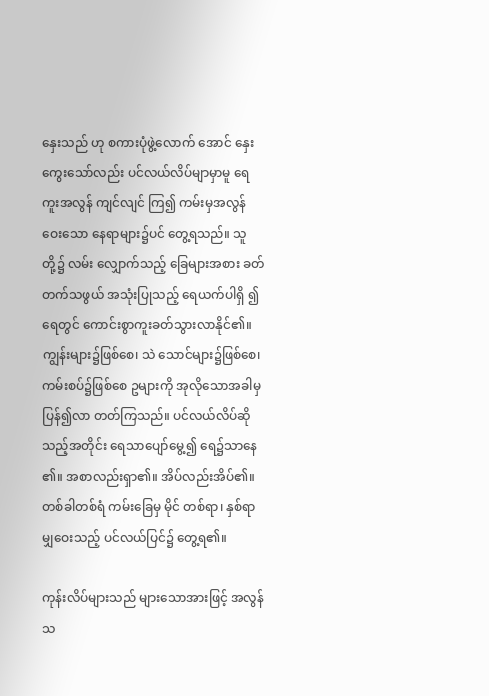နှေးသည် ဟု စကားပုံဖွဲ့လောက် အောင် နှေးကွေးသော်လည်း ပင်လယ်လိပ်မျာမှာမူ ရေကူးအလွန် ကျင်လျင် ကြ၍ ကမ်းမှအလွန်ဝေးသော နေရာများ၌ပင် တွေ့ရသည်။ သူတို့၌ လမ်း လျှောက်သည့် ခြေများအစား ခတ်တက်သဖွယ် အသုံးပြုသည့် ရေယက်ပါရှိ ၍ ရေတွင် ကောင်းစွာကူးခတ်သွားလာနိုင်၏။ ကျွန်းများ၌ဖြစ်စေ၊ သဲ သောင်များ၌ဖြစ်စေ၊ ကမ်းစပ်၌ဖြစ်စေ ဥများကို အုလိုသောအခါမှ ပြန်၍လာ တတ်ကြသည်။ ပင်လယ်လိပ်ဆိုသည့်အတိုင်း ရေသာပျော်မွေ့၍ ရေ၌သာနေ ၏။ အစာလည်းရှာ၏။ အိပ်လည်းအိပ်၏။ တစ်ခါတစ်ရံ ကမ်းခြေမှ မိုင် တစ်ရာ၊ နှစ်ရာမျှဝေးသည့် ပင်လယ်ပြင်၌ တွေ့ရ၏။

ကုန်းလိပ်များသည် များသောအားဖြင့် အလွန်သ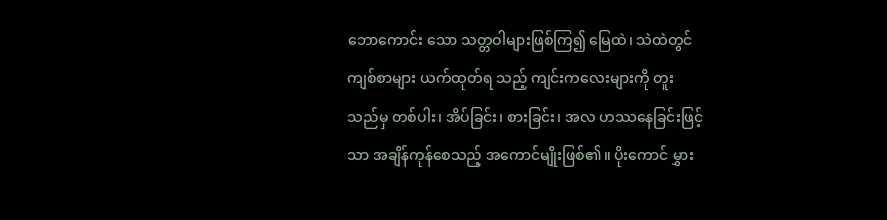ဘောကောင်း သော သတ္တဝါများဖြစ်ကြ၍ မြေထဲ၊ သဲထဲတွင် ကျစ်စာများ ယက်ထုတ်ရ သည့် ကျင်းကလေးများကို တူးသည်မှ တစ်ပါး၊ အိပ်ခြင်း၊ စားခြင်း၊ အလ ဟဿနေခြင်းဖြင့်သာ အချိန်ကုန်စေသည့် အကောင်မျိုးဖြစ်၏။ ပိုးကောင် မွှား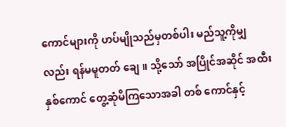ကောင်များကို ဟပ်မျိုသည်မှတစ်ပါး မည်သူ့ကိုမျှလည်း ရန်မမူတတ် ချေ။ သို့သော် အပြိုင်အဆိုင် အထီးနှစ်ကောင် တွေ့ဆုံမိကြသောအခါ တစ် ကောင်နှင့်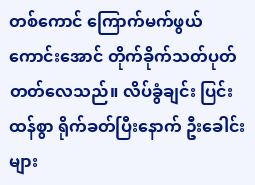တစ်ကောင် ကြောက်မက်ဖွယ်ကောင်းအောင် တိုက်ခိုက်သတ်ပုတ် တတ်လေသည်။ လိပ်ခွံချင်း ပြင်းထန်စွာ ရိုက်ခတ်ပြီးနောက် ဦးခေါင်းများ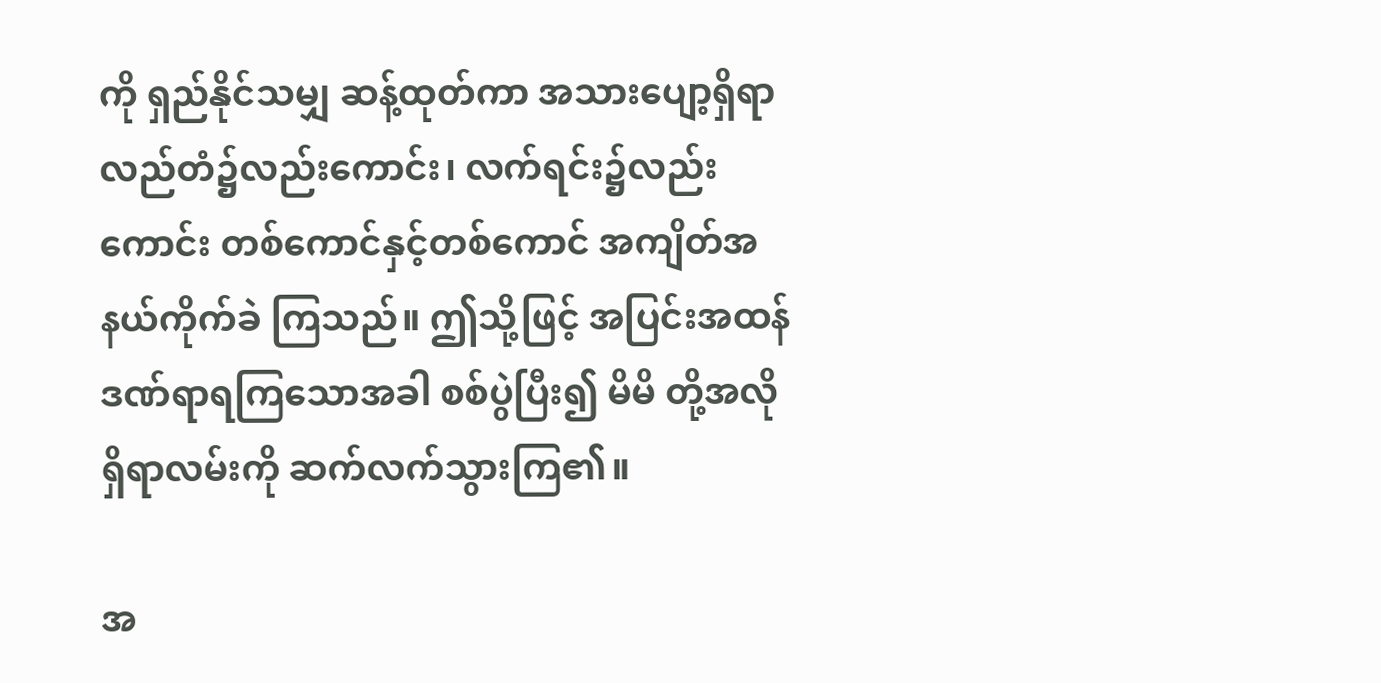ကို ရှည်နိုင်သမျှ ဆန့်ထုတ်ကာ အသားပျော့ရှိရာ လည်တံ၌လည်းကောင်း၊ လက်ရင်း၌လည်းကောင်း တစ်ကောင်နှင့်တစ်ကောင် အကျိတ်အနယ်ကိုက်ခဲ ကြသည်။ ဤသို့ဖြင့် အပြင်းအထန် ဒဏ်ရာရကြသောအခါ စစ်ပွဲပြီး၍ မိမိ တို့အလိုရှိရာလမ်းကို ဆက်လက်သွားကြ၏။

အ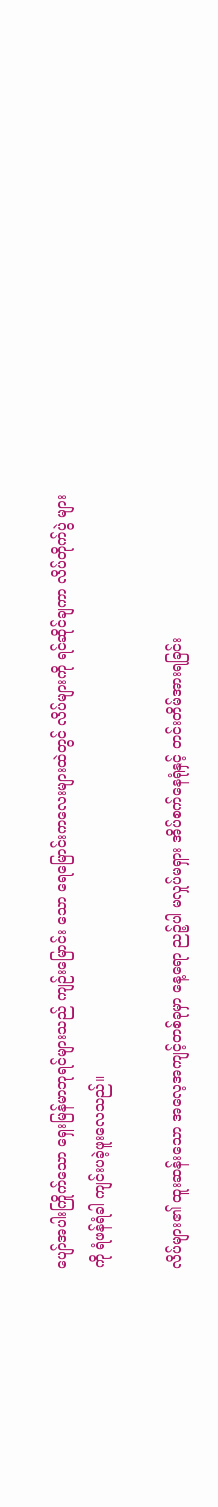ပျော်အပါးကြိုက်သော ရှေးမြန်မာဘုရင်များသည် ကျဉ်းမြောင်း သော ရေမြောင်းကလေးများထဲတွင် လိပ်များကို ရင်ဆိုင်ချကာ လိပ်တိုက်ပွဲ များကို ရံဖန်ရံခါ ကျင်းပခဲ့ဖူးလေသည်။

လိပ်များ၏ ထူးဆန်းသော အလေ့အကျင့်တစ်ခုမှာ နေ့ရော ညဉ့်ပါ မလှုပ်မရှား အိပ်စက်နေရုံနှင့် တင်းတိမ်အားရခြင်း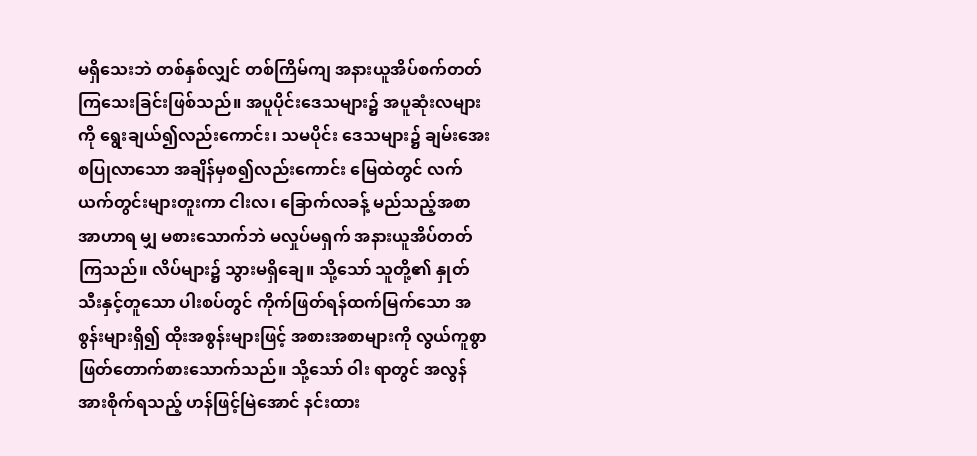မရှိသေးဘဲ တစ်နှစ်လျှင် တစ်ကြိမ်ကျ အနားယူအိပ်စက်တတ်ကြသေးခြင်းဖြစ်သည်။ အပူပိုင်းဒေသများ၌ အပူဆုံးလများကို ရွေးချယ်၍လည်းကောင်း၊ သမပိုင်း ဒေသများ၌ ချမ်းအေးစပြုလာသော အချိန်မှစ၍လည်းကောင်း မြေထဲတွင် လက်ယက်တွင်းများတူးကာ ငါးလ၊ ခြောက်လခန့် မည်သည့်အစာအာဟာရ မျှ မစားသောက်ဘဲ မလှုပ်မရှက် အနားယူအိပ်တတ်ကြသည်။ လိပ်များ၌ သွားမရှိချေ။ သို့သော် သူတို့၏ နှုတ်သီးနှင့်တူသော ပါးစပ်တွင် ကိုက်ဖြတ်ရန်ထက်မြက်သော အစွန်းများရှိ၍ ထိုးအစွန်းများဖြင့် အစားအစာများကို လွယ်ကူစွာ ဖြတ်တောက်စားသောက်သည်။ သို့သော် ဝါး ရာတွင် အလွန်အားစိုက်ရသည့် ဟန်ဖြင့်မြဲအောင် နင်းထား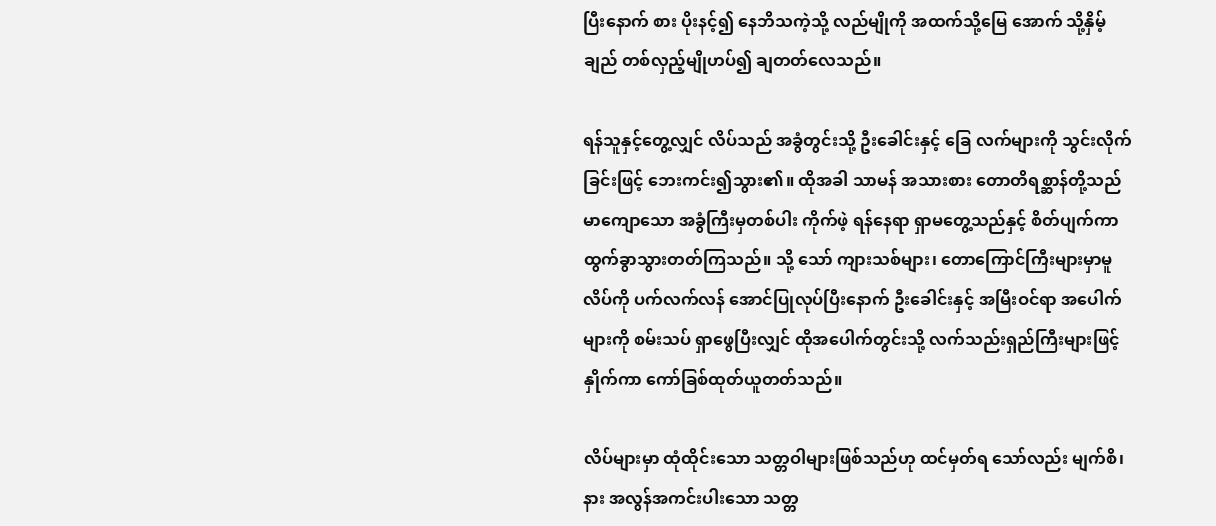ပြီးနောက် စား ပိုးနင့်၍ နေဘိသကဲ့သို့ လည်မျိုကို အထက်သို့မြေ အောက် သို့နှိမ့်ချည် တစ်လှည့်မျိုဟပ်၍ ချတတ်လေသည်။

ရန်သူနှင့်တွေ့လျှင် လိပ်သည် အခွံတွင်းသို့ ဦးခေါင်းနှင့် ခြေ လက်များကို သွင်းလိုက်ခြင်းဖြင့် ဘေးကင်း၍သွား၏။ ထိုအခါ သာမန် အသားစား တောတိရစ္ဆာန်တို့သည် မာကျောသော အခွံကြီးမှတစ်ပါး ကိုက်ဖဲ့ ရန်နေရာ ရှာမတွေ့သည်နှင့် စိတ်ပျက်ကာ ထွက်ခွာသွားတတ်ကြသည်။ သို့ သော် ကျားသစ်များ၊ တောကြောင်ကြီးများမှာမူ လိပ်ကို ပက်လက်လန် အောင်ပြုလုပ်ပြီးနောက် ဦးခေါင်းနှင့် အမြီးဝင်ရာ အပေါက်များကို စမ်းသပ် ရှာဖွေပြီးလျှင် ထိုအပေါက်တွင်းသို့ လက်သည်းရှည်ကြီးများဖြင့်နှိုက်ကာ ကော်ခြစ်ထုတ်ယူတတ်သည်။

လိပ်များမှာ ထုံထိုင်းသော သတ္တဝါများဖြစ်သည်ဟု ထင်မှတ်ရ သော်လည်း မျက်စိ၊ နား အလွန်အကင်းပါးသော သတ္တ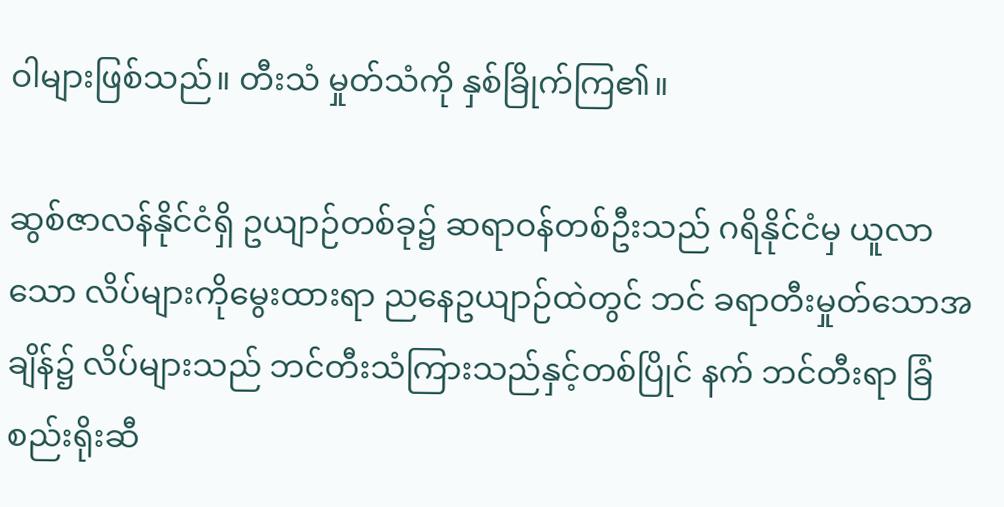ဝါများဖြစ်သည်။ တီးသံ မှုတ်သံကို နှစ်ခြိုက်ကြ၏။

ဆွစ်ဇာလန်နိုင်ငံရှိ ဥယျာဉ်တစ်ခု၌ ဆရာဝန်တစ်ဦးသည် ဂရိနိုင်ငံမှ ယူလာသော လိပ်များကိုမွေးထားရာ ညနေဥယျာဉ်ထဲတွင် ဘင် ခရာတီးမှုတ်သောအချိန်၌ လိပ်များသည် ဘင်တီးသံကြားသည်နှင့်တစ်ပြိုင် နက် ဘင်တီးရာ ခြံစည်းရိုးဆီ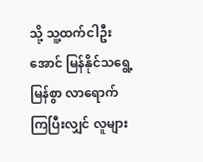သို့ သူ့ထက်ငါဦးအောင် မြန်နိုင်သရွေ့မြန်စွာ လာရောက်ကြပြီးလျှင် လူများ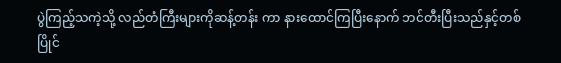ပွဲကြည့်သကဲ့သို့ လည်တံကြီးများကိုဆန့်တန်း ကာ နားထောင်ကြပြီးနောက် ဘင်တီးပြီးသည်နှင့်တစ်ပြိုင်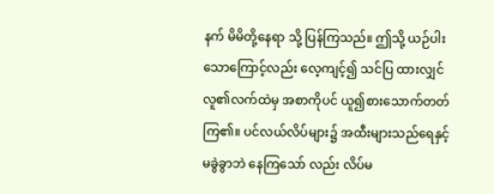နက် မိမိတို့နေရာ သို့ ပြန်ကြသည်။ ဤသို့ ယဉ်ပါးသောကြောင့်လည်း လေ့ကျင့်၍ သင်ပြ ထားလျှင် လူ၏လက်ထဲမှ အစာကိုပင် ယူ၍စားသောက်တတ်ကြ၏။ ပင်လယ်လိပ်များ၌ အထီးများသည်ရေနှင့် မခွဲခွာဘဲ နေကြသော် လည်း လိပ်မ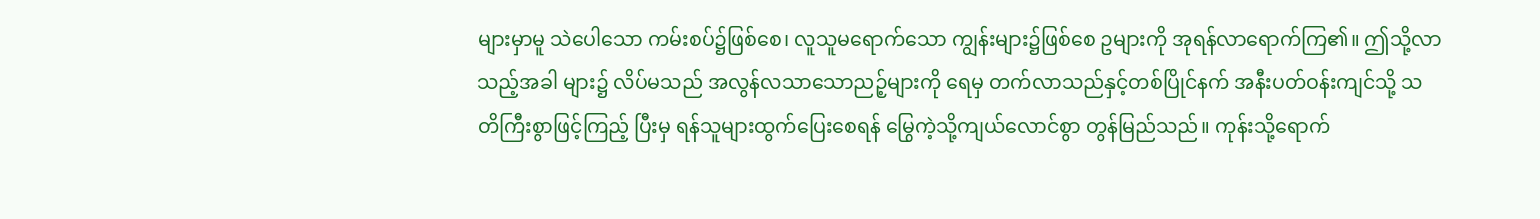များမှာမူ သဲပေါသော ကမ်းစပ်၌ဖြစ်စေ၊ လူသူမရောက်သော ကျွန်းများ၌ဖြစ်စေ ဥများကို အုရန်လာရောက်ကြ၏။ ဤသို့လာသည့်အခါ များ၌ လိပ်မသည် အလွန်လသာသောညဉ့်များကို ရေမှ တက်လာသည်နှင့်တစ်ပြိုင်နက် အနီးပတ်ဝန်းကျင်သို့ သတိကြီးစွာဖြင့်ကြည့် ပြီးမှ ရန်သူများထွက်ပြေးစေရန် မြွေကဲ့သို့ကျယ်လောင်စွာ တွန်မြည်သည်။ ကုန်းသို့ရောက်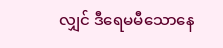လျှင် ဒီရေမမီသောနေ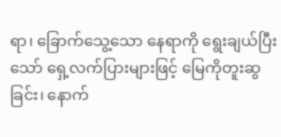ရာ၊ ခြောက်သွေ့သော နေရာကို ရွေးချယ်ပြီးသော် ရှေ့လက်ပြားများဖြင့် မြေကိုတူးဆွခြင်း၊ နောက်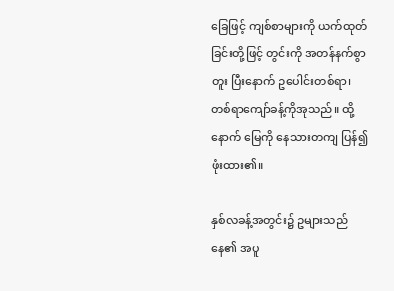ခြေဖြင့် ကျစ်စာများကို ယက်ထုတ်ခြင်းတို့ဖြင့် တွင်းကို အတန်နက်စွာ တူး ပြီးနောက် ဥပေါင်းတစ်ရာ၊ တစ်ရာကျော်ခန့်ကိုအုသည်။ ထို့နောက် မြေကို နေသားတကျ ပြန်၍ ဖုံးထား၏။

နှစ်လခန့်အတွင်း၌ ဥများသည် နေ၏ အပူ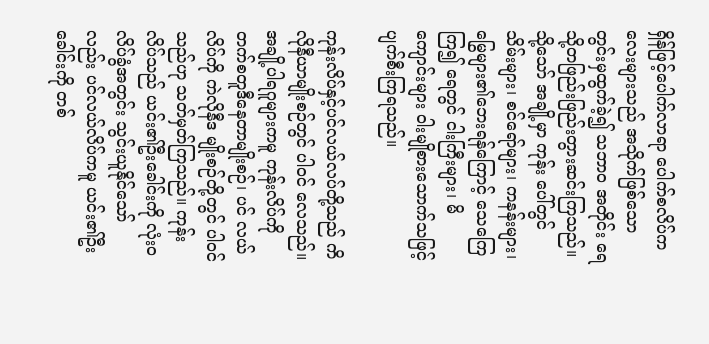ရှိန်ဖြင့်ပေါက်လာရာ ပေါက်စလိပ်ကလေးများသည် အသိုက်ဖြစ်သော တွင်းမှထွက်ခဲ့၍ သဘာဝ အတိုင်း ရေသို့တဖြည်းဖြည်းတွားဆင်းကြသည်။ သို့သော် အချို့မှာ ကုန်း ပေါ်တွင် သိမ်းများ၊ စင်ရော်များ၊ ကနန်းများ၊ မြွေများ၏ဘေးရန်ကြောင့် သေကြေကြ၍ ရေတွင် ငါးကြီးများ၊ မိကျောင်းများ ဝါးမျိုစားသောက်သဖြင့် ပျက်စီးကြရသည်။

ကုန်းလိပ်နှင့်ပင်လယ်လပ်တို့သည် ကိလိုနီယာမျိုးစဉ်တွင် ပါဝင် လေသည်။ အချို့ပါရဂူများကမူ ကုန်းလိပ်ကို တက်စတူဒီနေတာမျိုးစဉ်၊ ပင် လယ်လိပ်ကို ကဲလိုနီဒ မျိုးစဉ်တို့တွင် ပါဝင်သည်ဟု သတ်မှတ်ကြသည်။ ကုန်းလိပ်သည် ယင်း၏ဦးခေါင်းကို လုံးဝလိပ်ခွံအတွင်း သွင်းယူနိုင်သော် လည်း ပင်လယ်လိပ်ကမူ ယင်း၏ဦးခေါင်းကို တစ်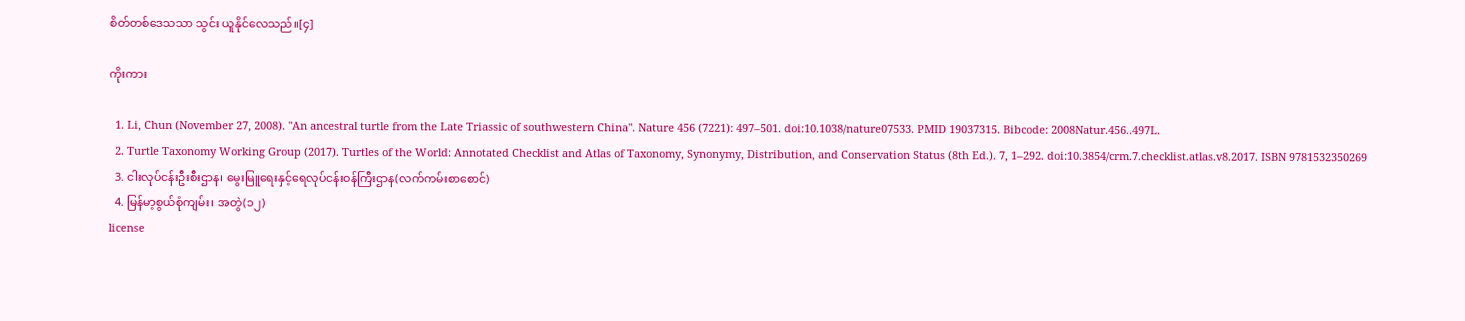စိတ်တစ်ဒေသသာ သွင်း ယူနိုင်လေသည်။[၄]

ကိုးကား

  1. Li, Chun (November 27, 2008). "An ancestral turtle from the Late Triassic of southwestern China". Nature 456 (7221): 497–501. doi:10.1038/nature07533. PMID 19037315. Bibcode: 2008Natur.456..497L.
  2. Turtle Taxonomy Working Group (2017). Turtles of the World: Annotated Checklist and Atlas of Taxonomy, Synonymy, Distribution, and Conservation Status (8th Ed.). 7, 1–292. doi:10.3854/crm.7.checklist.atlas.v8.2017. ISBN 9781532350269
  3. ငါးလုပ်ငန်းဦးစီးဌာန၊ မွေးမြူရေးနှင့်ရေလုပ်ငန်းဝန်ကြီးဌာန(လက်ကမ်းစာစောင်)
  4. မြန်မာ့စွယ်စုံကျမ်း၊ အတွဲ(၁၂)
license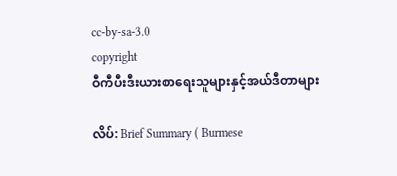cc-by-sa-3.0
copyright
ဝီကီပီးဒီးယားစာရေးသူများနှင့်အယ်ဒီတာများ

လိပ်: Brief Summary ( Burmese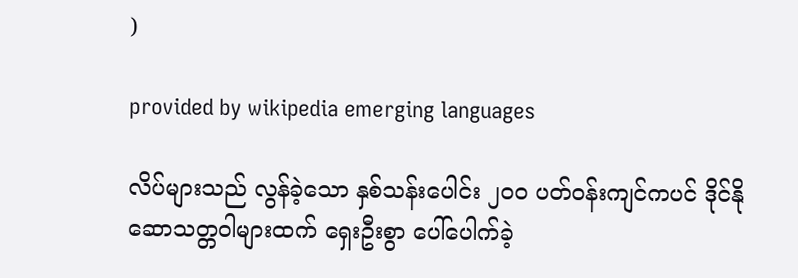)

provided by wikipedia emerging languages

လိပ်များသည် လွန်ခဲ့သော နှစ်သန်းပေါင်း ၂၀၀ ပတ်ဝန်းကျင်ကပင် ဒိုင်နိုဆောသတ္တဝါများထက် ရှေးဦးစွာ ပေါ်ပေါက်ခဲ့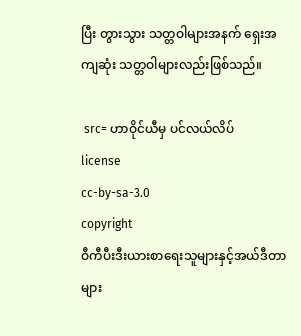ပြီး တွားသွား သတ္တဝါများအနက် ရှေးအကျဆုံး သတ္တဝါများလည်းဖြစ်သည်။

 src= ဟာဝိုင်ယီမှ ပင်လယ်လိပ်
license
cc-by-sa-3.0
copyright
ဝီကီပီးဒီးယားစာရေးသူများနှင့်အယ်ဒီတာများ